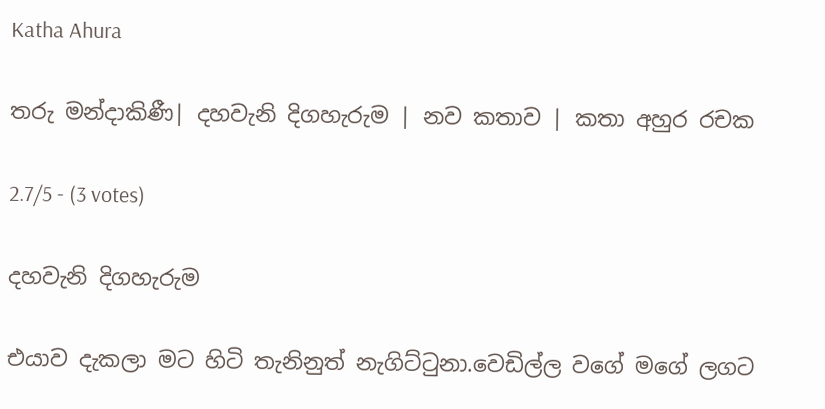Katha Ahura

තරු මන්දාකිණී| දහවැනි දිගහැරුම | නව කතාව | කතා අහුර රචක

2.7/5 - (3 votes)

දහවැනි දිගහැරුම

එයාව දැකලා මට හිටි තැනිනුත් නැගිට්ටුනා.වෙඩිල්ල වගේ මගේ ලගට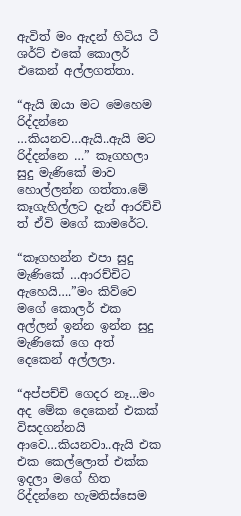ඇවිත් මං ඇදන් හිටිය ටී ශර්ට් එකේ කොලර් එකෙන් අල්ලගත්තා.

“ඇයි ඔයා මට මෙහෙම රිද්දන්නෙ …කියනව…ඇයි..ඇයි මට රිද්දන්නෙ …” කෑගහලා සුදු මැණිකේ මාව හොල්ලන්න ගත්තා.මේ කෑගැහිල්ලට දැන් ආරච්චි ත් ඒවි මගේ කාමරේට.

“කෑගහන්න එපා සුදු මැණිකේ …ආරච්චිට ඇහෙයි….”මං කිව්වෙ මගේ කොලර් එක අල්ලන් ඉන්න ඉන්න සුදු මැණිකේ ගෙ අත් දෙකෙන් අල්ලලා.

“අප්පච්චි ගෙදර නෑ…මං අද මේක දෙකෙන් එකක් විසදගන්නයි ආවෙ…කියනවා..ඇයි එක එක කෙල්ලොත් එක්ක ඉදලා මගේ හිත රිද්දන්නෙ හැමතිස්සෙම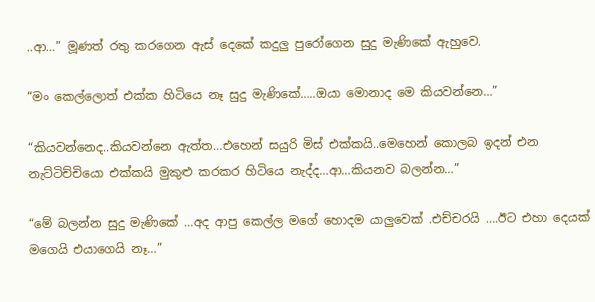..ආ…” මූණත් රතු කරගෙන ඇස් දෙකේ කදුලු පුරෝගෙන සුදු මැණිකේ ඇහුවෙ.

“මං කෙල්ලොත් එක්ක හිටියෙ නෑ සුදු මැණිකේ…..ඔයා මොනාද මෙ කියවන්නෙ…”

“කියවන්නෙද..කියවන්නෙ ඇත්ත…එහෙන් සයුරි මිස් එක්කයි..මෙහෙන් කොලබ ඉදන් එන නැට්ටිච්චියො එක්කයි මුකුළු කරකර හිටියෙ නැද්ද…ආ…කියනව බලන්න…”

“මේ බලන්න සුදු මැණිකේ …අද ආපු කෙල්ල මගේ හොදම යාලුවෙක් .එච්චරයි ….ඊට එහා දෙයක් මගෙයි එයාගෙයි නෑ…”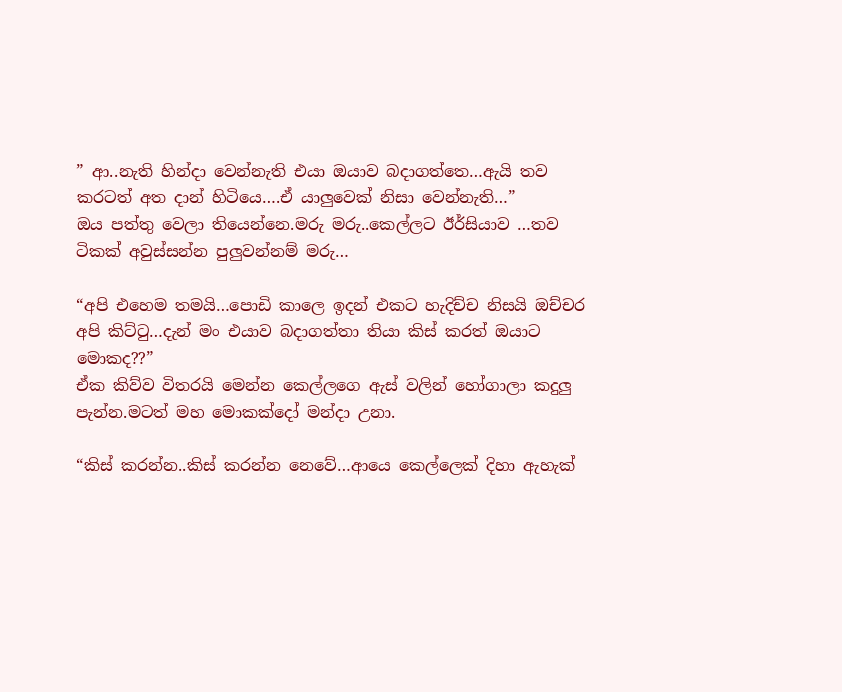” ආ..නැති හින්දා වෙන්නැති එයා ඔයාව බදාගත්තෙ…ඇයි තව කරටත් අත දාන් හිටියෙ….ඒ යාලුවෙක් නිසා වෙන්නැති…”
ඔය පත්තු වෙලා තියෙන්නෙ.මරු මරු..කෙල්ලට ඊර්සියාව …තව ටිකක් අවුස්සන්න පුලුවන්නම් මරු…

“අපි එහෙම තමයි…පොඩි කාලෙ ඉදන් එකට හැදිච්ච නිසයි ඔච්චර අපි කිට්ටු…දැන් මං එයාව බදාගත්තා තියා කිස් කරත් ඔයාට මොකද??”
ඒක කිව්ව විතරයි මෙන්න කෙල්ලගෙ ඇස් වලින් හෝගාලා කදුලු පැන්න.මටත් මහ මොකක්දෝ මන්දා උනා.

“කිස් කරන්න..කිස් කරන්න නෙවේ…ආයෙ කෙල්ලෙක් දිහා ඇහැක්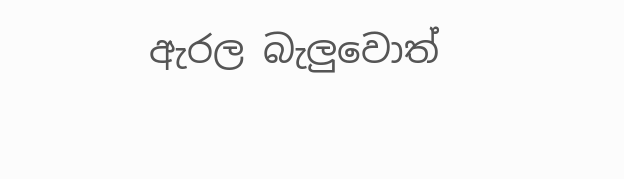ඇරල බැලුවොත්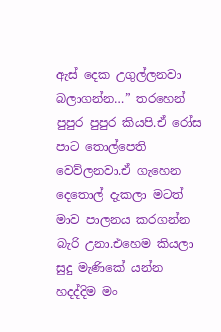ඇස් දෙක උගුල්ලනවා බලාගන්න…” තරහෙන් පුපුර පුපුර කියපි.ඒ රෝස පාට තොල්පෙති වෙව්ලනවා.ඒ ගැහෙන දෙතොල් දැකලා මටත් මාව පාලනය කරගන්න බැරි උනා.එහෙම කියලා සුදු මැණිකේ යන්න හදද්දිම මං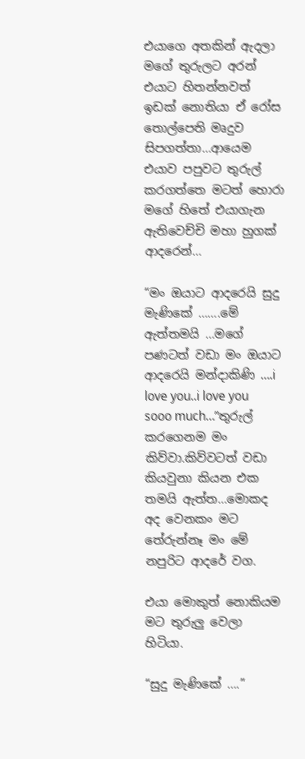එයාගෙ අතකින් ඇදලා මගේ තුරුලට අරන් එයාට හිතන්නවත් ඉඩක් නොතියා ඒ රෝස තොල්පෙති මෘදුව සිපගත්තා…ආයෙම එයාව පපුවට තුරුල් කරගත්තෙ මටත් හොරා මගේ හිතේ එයාගැන ඇතිවෙච්චි මහා හුගක් ආදරෙන්…

“මං ඔයාට ආදරෙයි සුදු මැණිකේ …….මේ ඇත්තමයි …මගේ පණටත් වඩා මං ඔයාට ආදරෙයි මන්දාකිණි ….i love you..i love you sooo much…”තුරුල් කරගෙනම මං කිව්වා.කිව්වටත් වඩා කියවුනා කියන එක තමයි ඇත්ත…මොකද අද වෙනකං මට තේරුන්නෑ මං මේ නපුරිට ආදරේ වග.

එයා මොකුත් නොකියම මට තුරුලු වෙලා හිටියා.

“සුදු මැණිකේ ….”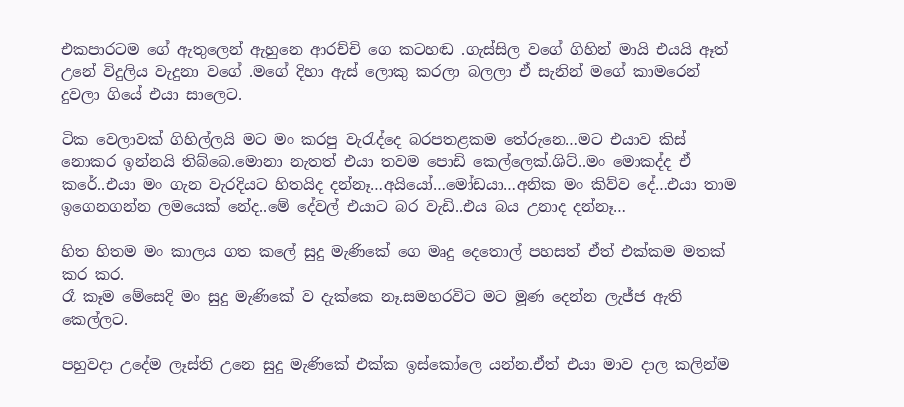එකපාරටම ගේ ඇතුලෙන් ඇහුනෙ ආරච්චි ගෙ කටහඬ .ගැස්සිල වගේ ගිහින් මායි එයයි ඈත් උනේ විදුලිය වැදුනා වගේ .මගේ දිහා ඇස් ලොකු කරලා බලලා ඒ සැනින් මගේ කාමරෙන් දුවලා ගියේ එයා සාලෙට.

ටික වෙලාවක් ගිහිල්ලයි මට මං කරපු වැරැද්දෙ බරපතළකම තේරුනෙ…මට එයාව කිස් නොකර ඉන්නයි තිබ්බෙ.මොනා නැතත් එයා තවම පොඩි කෙල්ලෙක්.ශිට්..මං මොකද්ද ඒ කරේ..එයා මං ගැන වැරදියට හිතයිද දන්නෑ…අයියෝ…මෝඩයා…අනික මං කිව්ව දේ…එයා තාම ඉගෙනගන්න ලමයෙක් නේද..මේ දේවල් එයාට බර වැඩි..එය බය උනාද දන්නෑ…

හිත හිතම මං කාලය ගත කලේ සුදු මැණිකේ ගෙ මෘදු දෙතොල් පහසත් ඒත් එක්කම මතක් කර කර.
රෑ කෑම මේසෙදි මං සුදු මැණිකේ ව දැක්කෙ නෑ.සමහරවිට මට මූණ දෙන්න ලැජ්ජ ඇති කෙල්ලට.

පහුවදා උදේම ලෑස්ති උනෙ සුදු මැණිකේ එක්ක ඉස්කෝලෙ යන්න.ඒත් එයා මාව දාල කලින්ම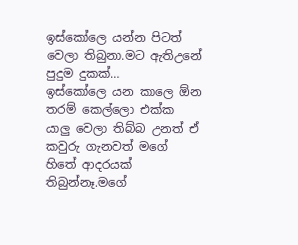ඉස්කෝලෙ යන්න පිටත් වෙලා තිබුනා.මට ඇතිඋනේ පුදුම දුකක්…
ඉස්කෝලෙ යන කාලෙ ඕන තරම් කෙල්ලො එක්ක යාලු වෙලා තිබ්බ උනත් ඒ කවුරු ගැනවත් මගේ හිතේ ආදරයක් තිබුන්නෑ.මගේ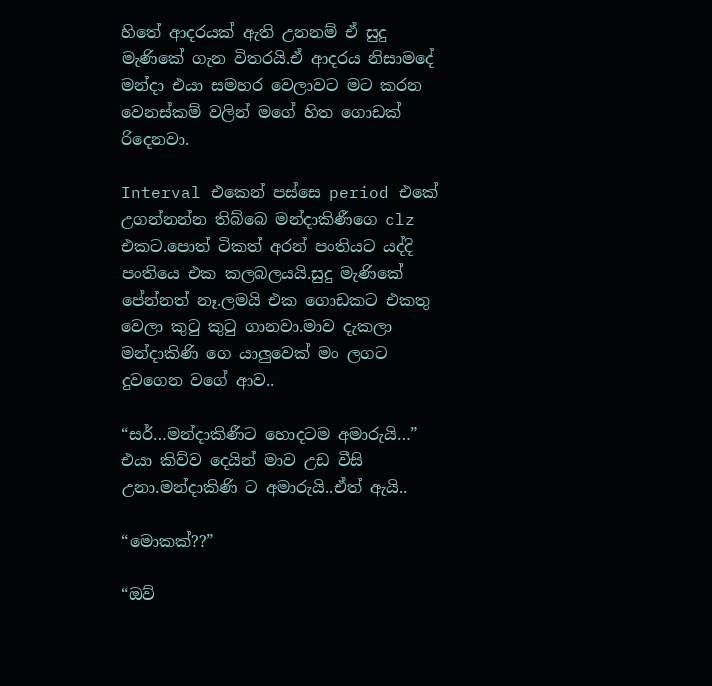හිතේ ආදරයක් ඇති උනනම් ඒ සුදු මැණිකේ ගැන විතරයි.ඒ ආදරය නිසාමදේ මන්දා එයා සමහර වෙලාවට මට කරන වෙනස්කම් වලින් මගේ හිත ගොඩක් රිදෙනවා.

Interval එකෙන් පස්සෙ period එකේ උගන්නන්න තිබ්බෙ මන්දාකිණීගෙ clz එකට.පොත් ටිකත් අරන් පංතියට යද්දි පංතියෙ එක කලබලයයි.සුදු මැණිකේ පේන්නත් නෑ.ලමයි එක ගොඩකට එකතු වෙලා කුටු කුටු ගානවා.මාව දැකලා මන්දාකිණි ගෙ යාලුවෙක් මං ලගට දුවගෙන වගේ ආව..

“සර්…මන්දාකිණීට හොදටම අමාරුයි…”
එයා කිව්ව දෙයින් මාව උඩ වීසි උනා.මන්දාකිණි ට අමාරුයි..ඒත් ඇයි..

“මොකක්??”

“ඔව්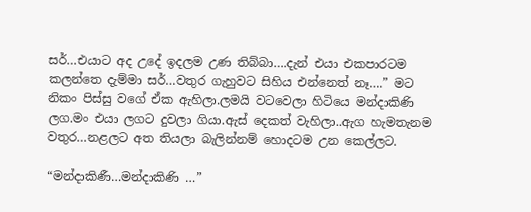සර්…එයාට අද උදේ ඉදලම උණ තිබ්බා….දැන් එයා එකපාරටම කලන්තෙ දැම්මා සර්…වතුර ගැහුවට සිහිය එන්නෙත් නෑ….” මට නිකං පිස්සු වගේ ඒක ඇහිලා.ලමයි වටවෙලා හිටියෙ මන්දාකිණි ලග.මං එයා ලගට දුවලා ගියා.ඇස් දෙකත් වැහිලා..ඇග හැමතැනම වතුර…නළලට අත තියලා බැලින්නම් හොදටම උන කෙල්ලට.

“මන්දාකිණී…මන්දාකිණි …”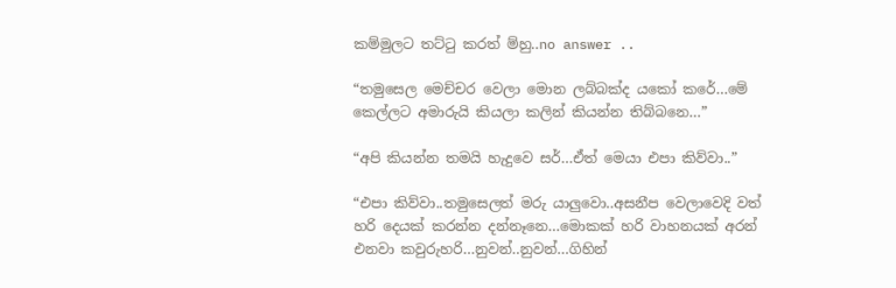කම්මුලට තට්ටු කරත් ම්හු..no answer ..

“තමුසෙල මෙච්චර වෙලා මොන ලබ්බක්ද යකෝ කරේ…මේ කෙල්ලට අමාරුයි කියලා කලින් කියන්න තිබ්බනෙ…”

“අපි කියන්න තමයි හැදුවෙ සර්…ඒත් මෙයා එපා කිව්වා..”

“එපා කිව්වා..තමුසෙලත් මරු යාලුවො..අසනීප වෙලාවෙදි වත් හරි දෙයක් කරන්න දන්නෑනෙ…මොකක් හරි වාහනයක් අරන් එනවා කවුරුහරි…නුවන්..නුවන්…ගිහින්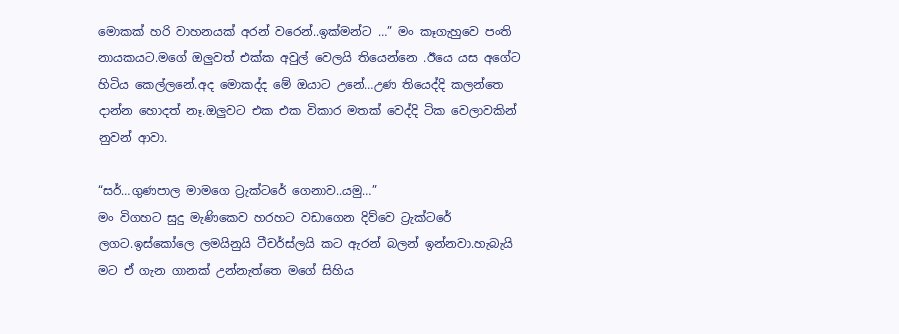මොකක් හරි වාහනයක් අරන් වරෙන්..ඉක්මන්ට …” මං කෑගැහුවෙ පංති නායකයට.මගේ ඔලුවත් එක්ක අවුල් වෙලයි තියෙන්නෙ .ඊයෙ යස අගේට හිටිය කෙල්ලනේ.අද මොකද්ද මේ ඔයාට උනේ…උණ තියෙද්දි කලන්තෙ දාන්න හොදත් නෑ.ඔලුවට එක එක විකාර මතක් වෙද්දි ටික වෙලාවකින් නුවන් ආවා.

“සර්…ගුණපාල මාමගෙ ට්‍රැක්ටරේ ගෙනාව..යමු…”
මං විගහට සුදු මැණිකෙව හරහට වඩාගෙන දිව්වෙ ට්‍රැක්ටරේ ලගට.ඉස්කෝලෙ ලමයිනුයි ටීචර්ස්ලයි කට ඇරන් බලන් ඉන්නවා.හැබැයි මට ඒ ගැන ගානක් උන්නැත්තෙ මගේ සිහිය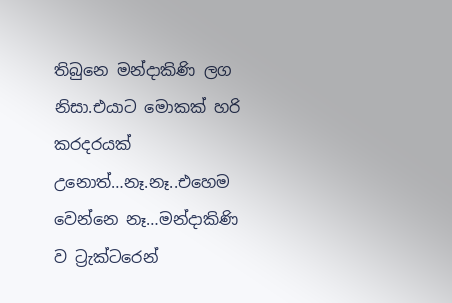තිබුනෙ මන්දාකිණි ලග නිසා.එයාට මොකක් හරි කරදරයක් උනොත්…නෑ.නෑ..එහෙම වෙන්නෙ නෑ…මන්දාකිණි ව ට්‍රැක්ටරෙන්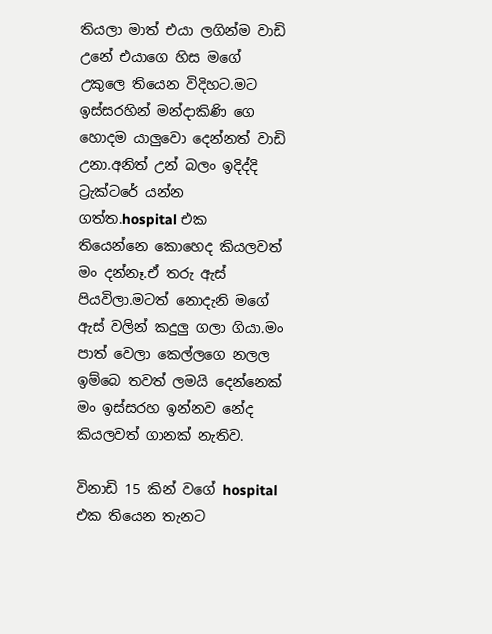තියලා මාත් එයා ලගින්ම වාඩි උනේ එයාගෙ හිස මගේ උකුලෙ තියෙන විදිහට.මට ඉස්සරහින් මන්දාකිණි ගෙ හොදම යාලුවො දෙන්නත් වාඩි උනා.අනිත් උන් බලං ඉදිද්දි ට්‍රැක්ටරේ යන්න ගත්ත.hospital එක තියෙන්නෙ කොහෙද කියලවත් මං දන්නෑ.ඒ තරු ඇස් පියවිලා.මටත් නොදැනි මගේ ඇස් වලින් කදුලු ගලා ගියා.මං පාත් වෙලා කෙල්ලගෙ නලල ඉම්බෙ තවත් ලමයි දෙන්නෙක් මං ඉස්සරහ ඉන්නව නේද කියලවත් ගානක් නැතිව.

විනාඩි 15 කින් වගේ hospital එක තියෙන තැනට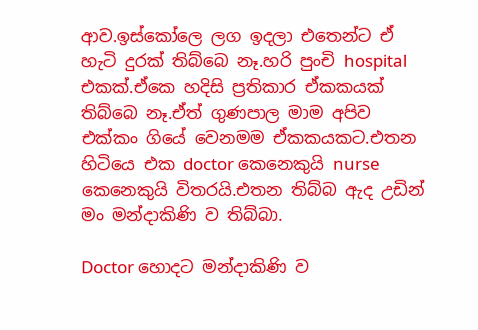ආව.ඉස්කෝලෙ ලග ඉදලා එතෙන්ට ඒ හැටි දුරක් තිබ්බෙ නෑ.හරි පුංචි hospital එකක්.ඒකෙ හදිසි ප්‍රතිකාර ඒකකයක් තිබ්බෙ නෑ.ඒත් ගුණපාල මාම අපිව එක්කං ගියේ වෙනමම ඒකකයකට.එතන හිටියෙ එක doctor කෙනෙකුයි nurse කෙනෙකුයි විතරයි.එතන තිබ්බ ඇද උඩින් මං මන්දාකිණි ව තිබ්බා.

Doctor හොදට මන්දාකිණි ව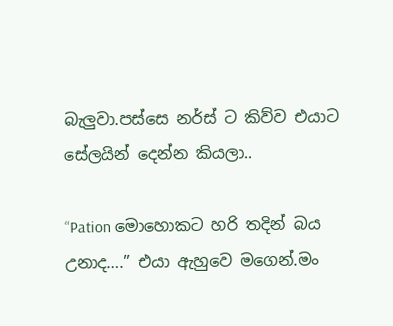බැලුවා.පස්සෙ නර්ස් ට කිව්ව එයාට සේලයින් දෙන්න කියලා..

“Pation මොහොකට හරි තදින් බය උනාද….” එයා ඇහුවෙ මගෙන්.මං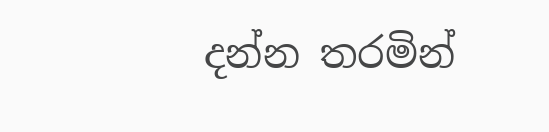දන්න තරමින්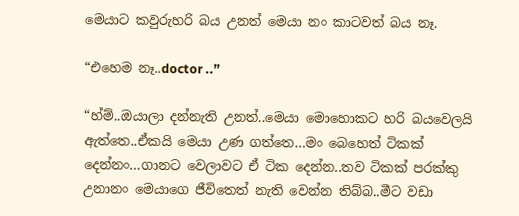මෙයාට කවුරුහරි බය උනත් මෙයා නං කාටවත් බය නෑ.

“එහෙම නෑ..doctor ..”

“හ්ම්..ඔයාලා දන්නැති උනත්..මෙයා මොහොකට හරි බයවෙලයි ඇත්තෙ..ඒකයි මෙයා උණ ගත්තෙ…මං බෙහෙත් ටිකක් දෙන්නං…ගානට වෙලාවට ඒ ටික දෙන්න..තව ටිකක් පරක්කු උනානං මෙයාගෙ ජීවිතෙත් නැති වෙන්න තිබ්බ..මීට වඩා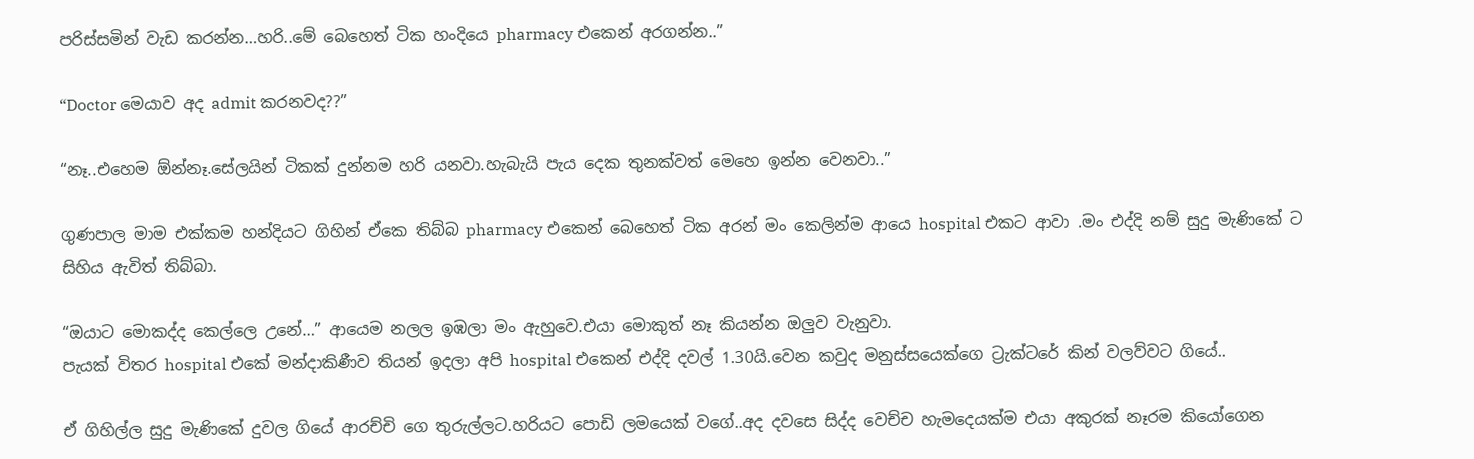පරිස්සමින් වැඩ කරන්න…හරි..මේ බෙහෙත් ටික හංදියෙ pharmacy එකෙන් අරගන්න..”

“Doctor මෙයාව අද admit කරනවද??”

“නෑ..එහෙම ඕන්නෑ.සේලයින් ටිකක් දුන්නම හරි යනවා.හැබැයි පැය දෙක තුනක්වත් මෙහෙ ඉන්න වෙනවා..”

ගුණපාල මාම එක්කම හන්දියට ගිහින් ඒකෙ තිබ්බ pharmacy එකෙන් බෙහෙත් ටික අරන් මං කෙලින්ම ආයෙ hospital එකට ආවා .මං එද්දි නම් සුදු මැණිකේ ට සිහිය ඇවිත් තිබ්බා.

“ඔයාට මොකද්ද කෙල්ලෙ උනේ…” ආයෙම නලල ඉඹලා මං ඇහුවෙ.එයා මොකුත් නෑ කියන්න ඔලුව වැනුවා.
පැයක් විතර hospital එකේ මන්දාකිණීව තියන් ඉදලා අපි hospital එකෙන් එද්දි දවල් 1.30යි.වෙන කවුද මනුස්සයෙක්ගෙ ට්‍රැක්ටරේ කින් වලව්වට ගියේ..

ඒ ගිහිල්ල සුදු මැණිකේ දුවල ගියේ ආරච්චි ගෙ තුරුල්ලට.හරියට පොඩි ලමයෙක් වගේ..අද දවසෙ සිද්ද වෙච්ච හැමදෙයක්ම එයා අකුරක් නෑරම කියෝගෙන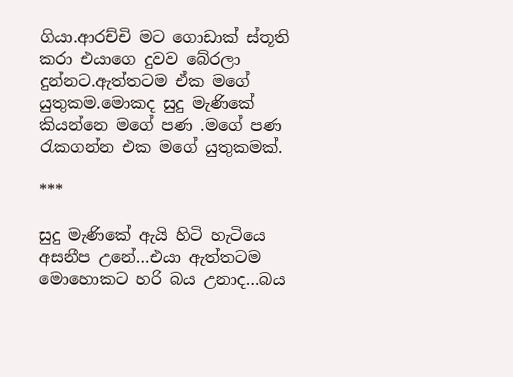ගියා.ආරච්චි මට ගොඩාක් ස්තූති කරා එයාගෙ දුවව බේරලා දුන්නට.ඇත්තටම ඒක මගේ යුතුකම.මොකද සුදු මැණිකේ කියන්නෙ මගේ පණ .මගේ පණ රැකගන්න එක මගේ යුතුකමක්.

***

සුදු මැණිකේ ඇයි හිටි හැටියෙ අසනීප උනේ…එයා ඇත්තටම මොහොකට හරි බය උනාද…බය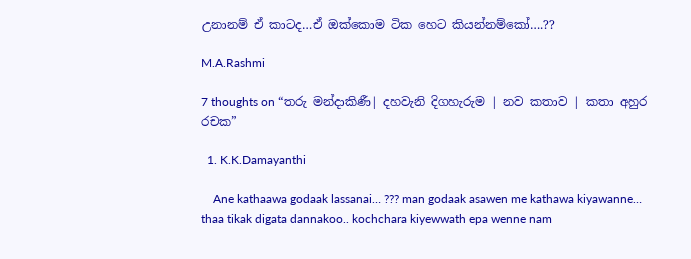උනානම් ඒ කාටද…ඒ ඔක්කොම ටික හෙට කියන්නම්කෝ….??

M.A.Rashmi

7 thoughts on “තරු මන්දාකිණී| දහවැනි දිගහැරුම | නව කතාව | කතා අහුර රචක”

  1. K.K.Damayanthi

    Ane kathaawa godaak lassanai… ??? man godaak asawen me kathawa kiyawanne… thaa tikak digata dannakoo.. kochchara kiyewwath epa wenne nam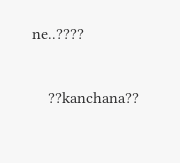ne..????

    ??kanchana??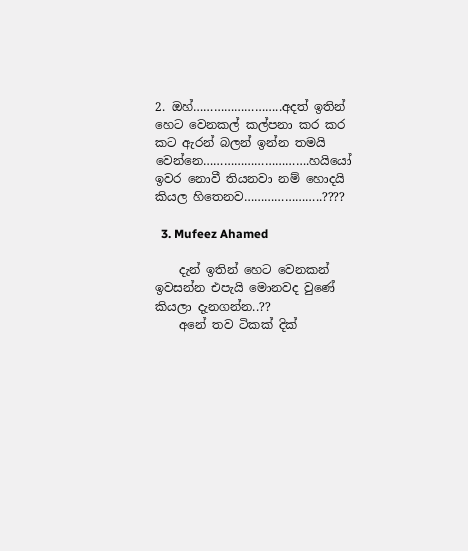2. ඔහ්……………………..අදත් ඉතින් හෙට වෙනකල් කල්පනා කර කර කට ඇරන් බලන් ඉන්න තමයි වෙන්නෙ………………………….හයියෝ ඉවර නොවී තියනවා නම් හොදයි කියල හිතෙනව…………………..????

  3. Mufeez Ahamed

    දැන් ඉතින් හෙට වෙනකන් ඉවසන්න එපැයි මොනවද වුණේ කියලා දැනගන්න..??
    අනේ තව ටිකක් දික්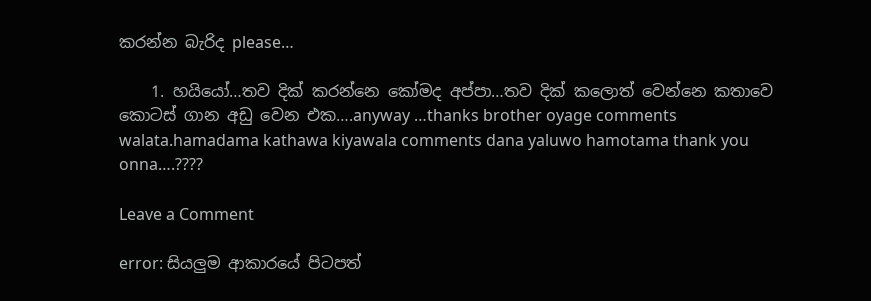කරන්න බැරිද please…

    1. හයියෝ…තව දික් කරන්නෙ කෝමද අප්පා…තව දික් කලොත් වෙන්නෙ කතාවෙ කොටස් ගාන අඩු වෙන එක….anyway …thanks brother oyage comments walata.hamadama kathawa kiyawala comments dana yaluwo hamotama thank you onna….????

Leave a Comment

error: සියලුම ආකාරයේ පිටපත්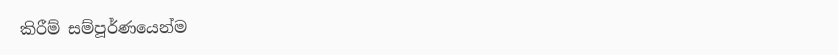කිරීම් සම්පූර්ණයෙන්ම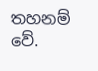තහනම් වේ.